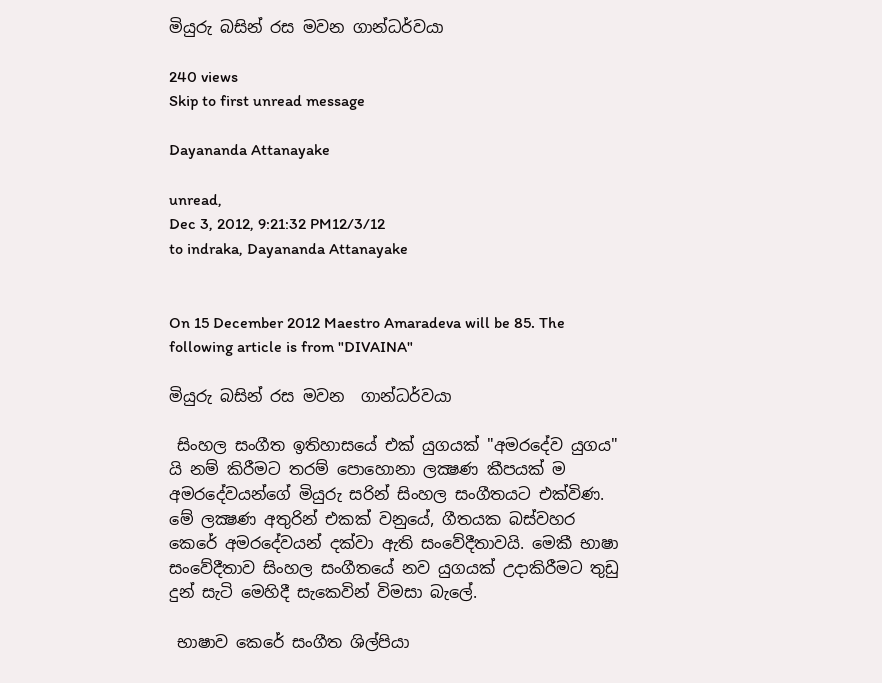මියුරු බසින් රස මවන ගාන්ධර්වයා

240 views
Skip to first unread message

Dayananda Attanayake

unread,
Dec 3, 2012, 9:21:32 PM12/3/12
to indraka, Dayananda Attanayake


On 15 December 2012 Maestro Amaradeva will be 85. The following article is from "DIVAINA"

මියුරු බසින් රස මවන  ගාන්ධර්වයා

 සිංහල සංගීත ඉතිහාසයේ එක්‌ යුගයක්‌ "අමරදේව යුගය" යි නම් කිරීමට තරම් පොහොනා ලක්‍ෂණ කීපයක්‌ ම අමරදේවයන්ගේ මියුරු සරින් සිංහල සංගීතයට එක්‌විණ. මේ ලක්‍ෂණ අතුරින් එකක්‌ වනුයේ, ගීතයක බස්‌වහර කෙරේ අමරදේවයන් දක්‌වා ඇති සංවේදීතාවයි. මෙකී භාෂා සංවේදීතාව සිංහල සංගීතයේ නව යුගයක්‌ උදාකිරීමට තුඩු දුන් සැටි මෙහිදී සැකෙවින් විමසා බැලේ.

 භාෂාව කෙරේ සංගීත ශිල්පියා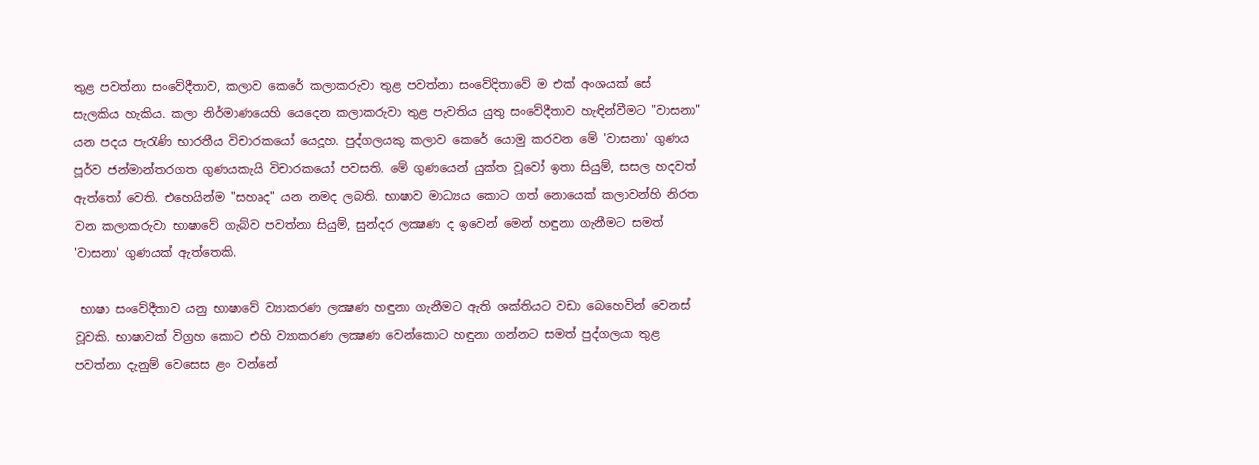තුළ පවත්නා සංවේදීතාව, කලාව කෙරේ කලාකරුවා තුළ පවත්නා සංවේදිතාවේ ම එක්‌ අංශයක්‌ සේ සැලකිය හැකිය. කලා නිර්මාණයෙහි යෙදෙන කලාකරුවා තුළ පැවතිය යුතු සංවේදීතාව හැඳින්වීමට "වාසනා" යන පදය පැරැණි භාරතීය විචාරකයෝ යෙදූහ. පුද්ගලයකු කලාව කෙරේ යොමු කරවන මේ 'වාසනා' ගුණය පූර්ව ජන්මාන්තරගත ගුණයකැයි විචාරකයෝ පවසති. මේ ගුණයෙන් යුක්‌ත වූවෝ ඉතා සියුම්, සසල හදවත් ඇත්තෝ වෙති. එහෙයින්ම "සහෘද" යන නමද ලබති. භාෂාව මාධ්‍යය කොට ගත් නොයෙක්‌ කලාවන්හි නිරත වන කලාකරුවා භාෂාවේ ගැබ්ව පවත්නා සියුම්, සුන්දර ලක්‍ෂණ ද ඉවෙන් මෙන් හඳුනා ගැනීමට සමත් 'වාසනා' ගුණයක්‌ ඇත්තෙකි.

 භාෂා සංවේදීතාව යනු භාෂාවේ ව්‍යාකරණ ලක්‍ෂණ හඳුනා ගැනීමට ඇති ශක්‌තියට වඩා බෙහෙවින් වෙනස්‌ වූවකි. භාෂාවක්‌ විග්‍රහ කොට එහි ව්‍යාකරණ ලක්‍ෂණ වෙන්කොට හඳුනා ගන්නට සමත් පුද්ගලයා තුළ පවත්නා දැනුම් වෙසෙස ළං වන්නේ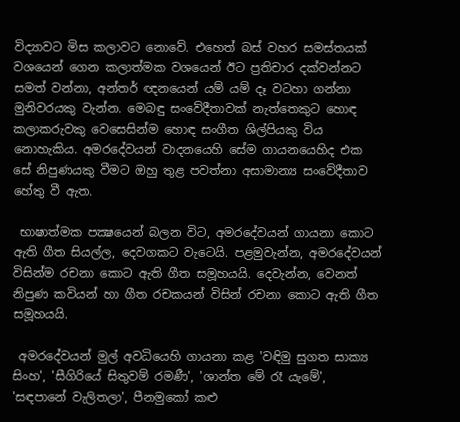විද්‍යාවට මිස කලාවට නොවේ. එහෙත් බස්‌ වහර සමස්‌තයක්‌ වශයෙන් ගෙන කලාත්මක වශයෙන් ඊට ප්‍රතිචාර දක්‌වන්නට සමත් වන්නා, අන්තර් ඥනයෙන් යම් යම් දෑ වටහා ගන්නා මුනිවරයකු වැන්න. මෙබඳු සංවේදීතාවක්‌ නැත්තෙකුට හොඳ කලාකරුවකු වෙසෙසින්ම හොඳ සංගීත ශිල්පියකු විය නොහැකිය. අමරදේවයන් වාදනයෙහි සේම ගායනයෙහිද එක සේ නිපුණයකු වීමට ඔහු තුළ පවත්නා අසාමාන්‍ය සංවේදීතාව හේතු වී ඇත.

 භාෂාත්මක පක්‍ෂයෙන් බලන විට, අමරදේවයන් ගායනා කොට ඇති ගීත සියල්ල, දෙවගකට වැටෙයි. පළමුවැන්න, අමරදේවයන් විසින්ම රචනා කොට ඇති ගීත සමූහයයි. දෙවැන්න, වෙනත් නිපුණ කවියන් හා ගීත රචකයන් විසින් රචනා කොට ඇති ගීත සමූහයයි.

 අමරදේවයන් මුල් අවධියෙහි ගායනා කළ 'වඳිමු සුගත සාක්‍ය සිංහ', 'සීගිරියේ සිතුවම් රමණී', 'ශාන්ත මේ රෑ යැමේ', 'සඳපානේ වැලිතලා', පීනමුකෝ කළු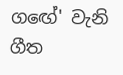ගඟේ' වැනි ගීත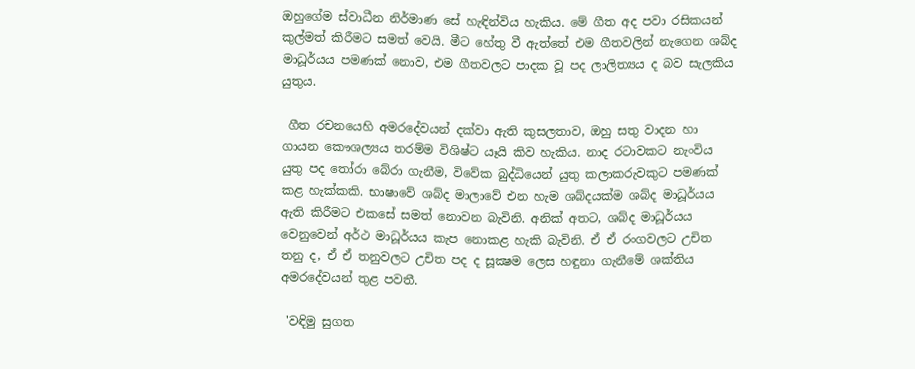ඔහුගේම ස්‌වාධීන නිර්මාණ සේ හැඳින්විය හැකිය. මේ ගීත අද පවා රසිකයන් කුල්මත් කිරීමට සමත් වෙයි. මීට හේතු වී ඇත්තේ එම ගීතවලින් නැගෙන ශබ්ද මාධූර්යය පමණක්‌ නොව, එම ගීතවලට පාදක වූ පද ලාලිත්‍යය ද බව සැලකිය යුතුය.

 ගීත රචනයෙහි අමරදේවයන් දක්‌වා ඇති කුසලතාව, ඔහු සතු වාදන හා ගායන කෞශල්‍යය තරම්ම විශිෂ්ට යෑයි කිව හැකිය. නාද රටාවකට නැංවිය යුතු පද තෝරා බේරා ගැනීම, විවේක බුද්ධියෙන් යුතු කලාකරුවකුට පමණක්‌ කළ හැක්‌කකි. භාෂාවේ ශබ්ද මාලාවේ එන හැම ශබ්දයක්‌ම ශබ්ද මාධූර්යය ඇති කිරීමට එකසේ සමත් නොවන බැවිනි. අනික්‌ අතට, ශබ්ද මාධූර්යය වෙනුවෙන් අර්ථ මාධූර්යය කැප නොකළ හැකි බැවිනි. ඒ ඒ රංගවලට උචිත තනු ද, ඒ ඒ තනුවලට උචිත පද ද සූක්‍ෂම ලෙස හඳුනා ගැනීමේ ශක්‌තිය අමරදේවයන් තුළ පවතී.

 'වඳිමු සුගත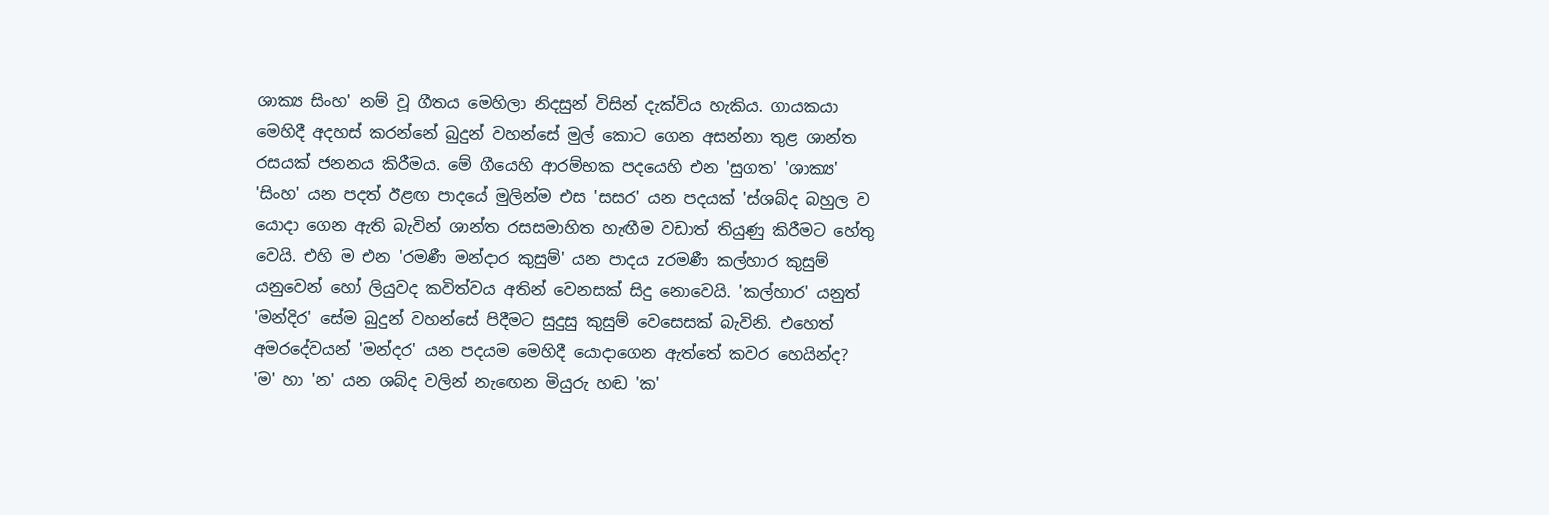ශාක්‍ය සිංහ' නම් වූ ගීතය මෙහිලා නිදසුන් විසින් දැක්‌විය හැකිය. ගායකයා මෙහිදී අදහස්‌ කරන්නේ බුදුන් වහන්සේ මුල් කොට ගෙන අසන්නා තුළ ශාන්ත රසයක්‌ ජනනය කිරීමය. මේ ගීයෙහි ආරම්භක පදයෙහි එන 'සුගත' 'ශාක්‍ය' 'සිංහ' යන පදත් ඊළඟ පාදයේ මුලින්ම එස 'සසර' යන පදයක්‌ 'ස්‌ශබ්ද බහුල ව යොදා ගෙන ඇති බැවින් ශාන්ත රසසමාහිත හැඟීම වඩාත් තියුණු කිරීමට හේතු වෙයි. එහි ම එන 'රමණී මන්දාර කුසුම්' යන පාදය zරමණී කල්හාර කුසුම් යනුවෙන් හෝ ලියුවද කවිත්වය අතින් වෙනසක්‌ සිදු නොවෙයි. 'කල්හාර' යනුත් 'මන්දිර' සේම බුදුන් වහන්සේ පිදීමට සුදුසු කුසුම් වෙසෙසක්‌ බැවිනි. එහෙත් අමරදේවයන් 'මන්දර' යන පදයම මෙහිදී යොදාගෙන ඇත්තේ කවර හෙයින්ද? 'ම' හා 'න' යන ශබ්ද වලින් නැඟෙන මියුරු හඬ 'ක'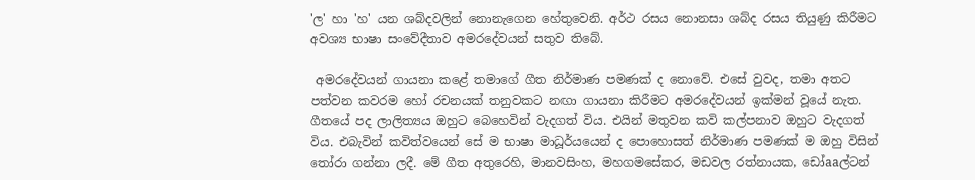'ල' හා 'හ' යන ශබ්දවලින් නොනැගෙන හේතුවෙනි. අර්ථ රසය නොනසා ශබ්ද රසය තියුණු කිරීමට අවශ්‍ය භාෂා සංවේදීතාව අමරදේවයන් සතුව තිබේ.

 අමරදේවයන් ගායනා කළේ තමාගේ ගීත නිර්මාණ පමණක්‌ ද නොවේ. එසේ වුවද, තමා අතට පත්වන කවරම හෝ රචනයක්‌ තනුවකට නඟා ගායනා කිරීමට අමරදේවයන් ඉක්‌මන් වූයේ නැත. ගීතයේ පද ලාලිත්‍යය ඔහුට බෙහෙවින් වැදගත් විය. එයින් මතුවන කවි කල්පනාව ඔහුට වැදගත් විය. එබැවින් කවිත්වයෙන් සේ ම භාෂා මාධූර්යයෙන් ද පොහොසත් නිර්මාණ පමණක්‌ ම ඔහු විසින් තෝරා ගන්නා ලදී. මේ ගීත අතුරෙහි, මානවසිංහ, මහගමසේකර, මඩවල රත්නායක, ඩෝaaල්ටන්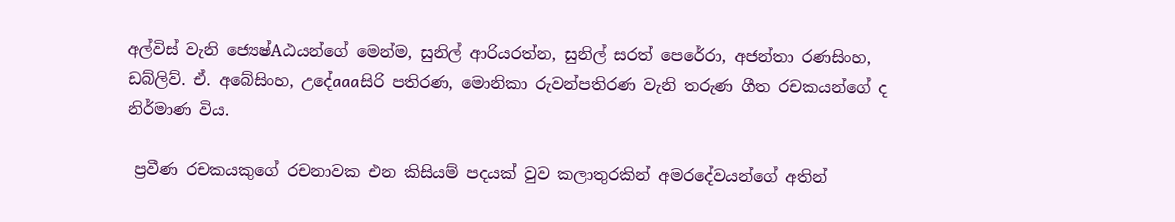අල්විස්‌ වැනි ජ්‍යෙෂ්Aඨයන්ගේ මෙන්ම, සුනිල් ආරියරත්න, සුනිල් සරත් පෙරේරා, අජන්තා රණසිංහ, ඩබ්ලිව්. ඒ. අබේසිංහ, උදේaaaසිරි පතිරණ, මොනිකා රුවන්පතිරණ වැනි තරුණ ගීත රචකයන්ගේ ද නිර්මාණ විය.

 ප්‍රවීණ රචකයකුගේ රචනාවක එන කිසියම් පදයක්‌ වුව කලාතුරකින් අමරදේවයන්ගේ අතින්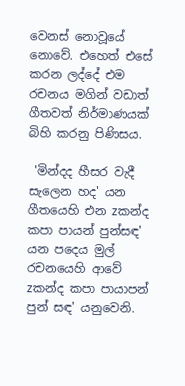වෙනස්‌ නොවූයේ නොවේ. එහෙත් එසේ කරන ලද්දේ එම රචනය මගින් වඩාත් ගීතවත් නිර්මාණයක්‌ බිහි කරනු පිණිසය.

 'මින්දද හීසර වැදී සැලෙන හද' යන ගීතයෙහි එන zකන්ද කපා පායන් පුන්සඳ' යන පදෙය මුල් රචනයෙහි ආවේ zකන්ද කපා පායාපන් පුන් සඳ' යනුවෙනි.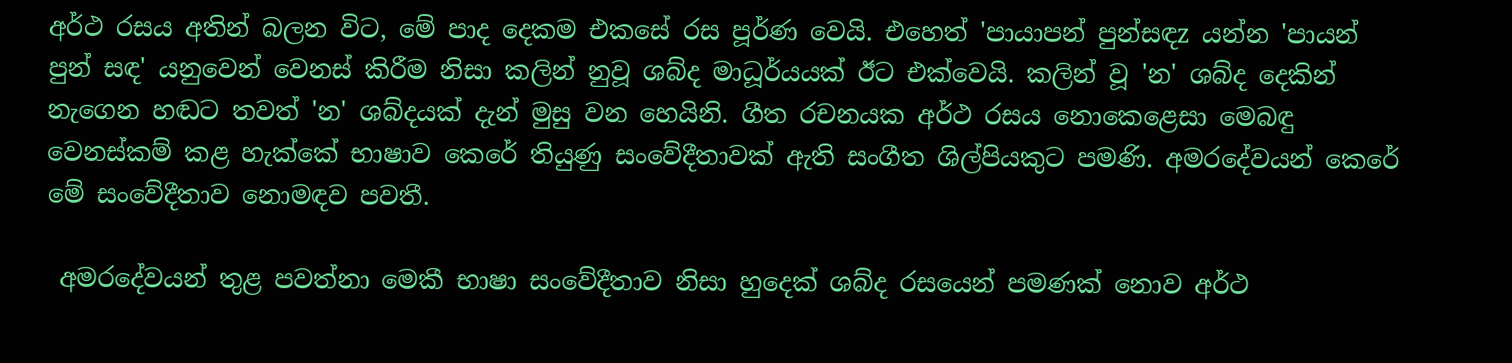අර්ථ රසය අතින් බලන විට, මේ පාද දෙකම එකසේ රස පූර්ණ වෙයි. එහෙත් 'පායාපන් පුන්සඳz යන්න 'පායන් පුන් සඳ' යනුවෙන් වෙනස්‌ කිරීම නිසා කලින් නුවූ ශබ්ද මාධූර්යයක්‌ ඊට එක්‌වෙයි. කලින් වූ 'න' ශබ්ද දෙකින් නැගෙන හඬට තවත් 'න' ශබ්දයක්‌ දැන් මුසු වන හෙයිනි. ගීත රචනයක අර්ථ රසය නොකෙළෙසා මෙබඳු වෙනස්‌කම් කළ හැක්‌කේ භාෂාව කෙරේ තියුණු සංවේදීතාවක්‌ ඇති සංගීත ශිල්පියකුට පමණි. අමරදේවයන් කෙරේ මේ සංවේදීතාව නොමඳව පවතී.

 අමරදේවයන් තුළ පවත්නා මෙකී භාෂා සංවේදීතාව නිසා හුදෙක්‌ ශබ්ද රසයෙන් පමණක්‌ නොව අර්ථ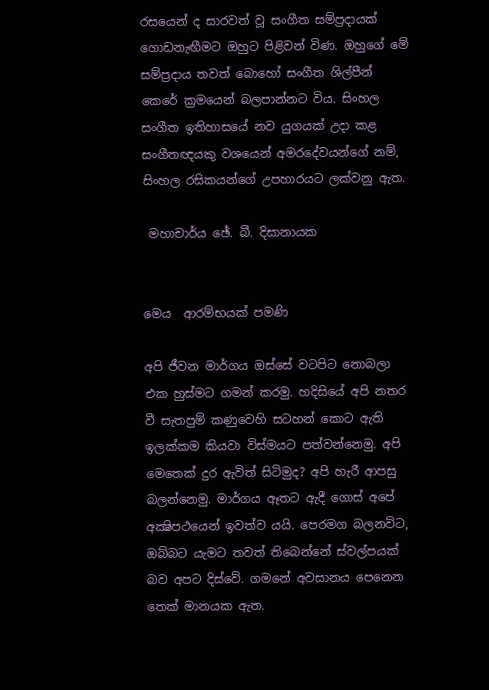රසයෙන් ද සාරවත් වූ සංගීත සම්ප්‍රදායක්‌ ගොඩනැඟීමට ඔහුට පිළිවන් විණ. ඔහුගේ මේ සම්ප්‍රදාය තවත් බොහෝ සංගීත ශිල්පීන් කෙරේ ක්‍රමයෙන් බලපාන්නට විය. සිංහල සංගීත ඉතිහාසයේ නව යුගයක්‌ උදා කළ සංගීතඥයකු වශයෙන් අමරදේවයන්ගේ නම්, සිංහල රසිකයන්ගේ උපහාරයට ලක්‌වනු ඇත.

 මහාචාර්ය ඡේ. බී. දිසානායක


මෙය  ආරම්භයක්‌ පමණි

අපි ජීවන මාර්ගය ඔස්‌සේ වටපිට නොබලා එක හුස්‌මට ගමන් කරමු. හදිසියේ අපි නතර වී සැතපුම් කණුවෙහි සටහන් කොට ඇති ඉලක්‌කම කියවා විස්‌මයට පත්වන්නෙමු. අපි මෙතෙක්‌ දුර ඇවිත් සිටිමුද? අපි හැරී ආපසු බලන්නෙමු. මාර්ගය ඈතට ඇදී ගොස්‌ අපේ අක්‍ෂිපථයෙන් ඉවත්ව යයි. පෙරමග බලනවිට, ඔබ්බට යැමට තවත් තිබෙන්නේ ස්‌වල්පයක්‌ බව අපට දිස්‌වේ. ගමනේ අවසානය පෙනෙන තෙක්‌ මානයක ඇත.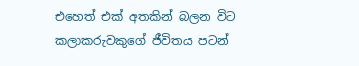එහෙත් එක්‌ අතකින් බලන විට කලාකරුවකුගේ ජීවිතය පටන්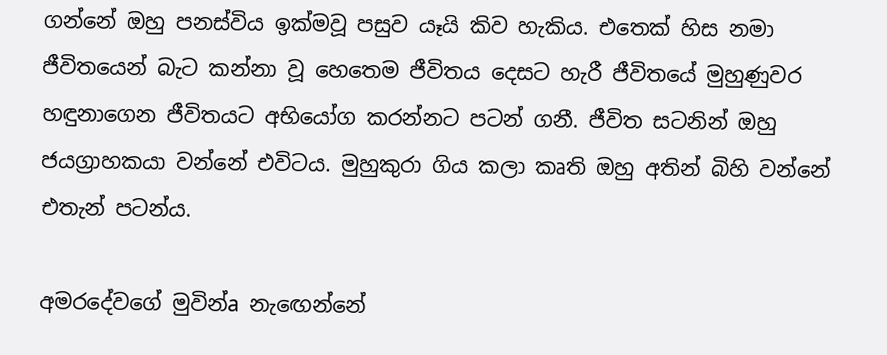ගන්නේ ඔහු පනස්‌විය ඉක්‌මවූ පසුව යෑයි කිව හැකිය. එතෙක්‌ හිස නමා ජීවිතයෙන් බැට කන්නා වූ හෙතෙම ජීවිතය දෙසට හැරී ජීවිතයේ මුහුණුවර හඳුනාගෙන ජීවිතයට අභියෝග කරන්නට පටන් ගනී. ජීවිත සටනින් ඔහු ජයග්‍රාහකයා වන්නේ එවිටය. මුහුකුරා ගිය කලා කෘති ඔහු අතින් බිහි වන්නේ එතැන් පටන්ය.

අමරදේවගේ මුවින්a නැඟෙන්නේ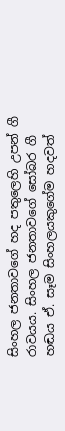සිංහල ජනතාවගේ හද පතුලෙහි උපන් ගී රාවයය. සිංහල ජනතාවගේ සෝබර ගී හඬය ඒ. සෑම සිංහලයකුගේම හදවත්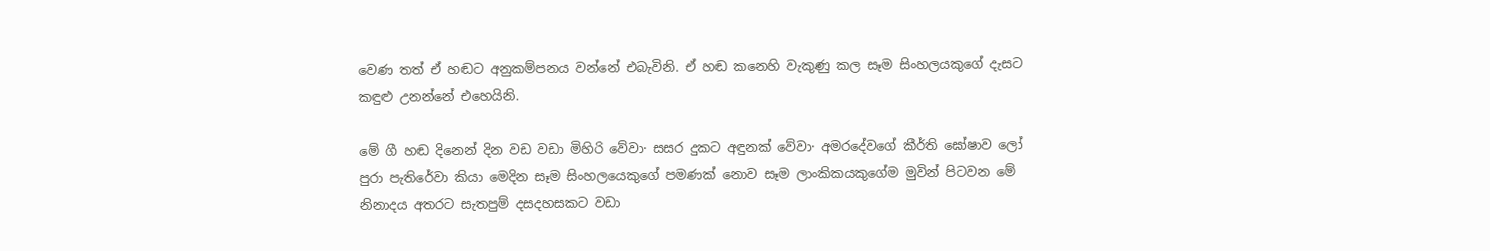වෙණ තත් ඒ හඬට අනුකම්පනය වන්නේ එබැවිනි. ඒ හඬ කනෙහි වැකුණු කල සෑම සිංහලයකුගේ දැසට කඳුළු උනන්නේ එහෙයිනි.

මේ ගී හඬ දිනෙන් දින වඩ වඩා මිහිරි වේවා· සසර දුකට අඳුනක්‌ වේවා· අමරදේවගේ කීර්ති ඝෝෂාව ලෝ පුරා පැතිරේවා කියා මෙදින සෑම සිංහලයෙකුගේ පමණක්‌ නොව සෑම ලාංකිකයකුගේම මුවින් පිටවන මේ නිනාදය අතරට සැතපුම් දසදහසකට වඩා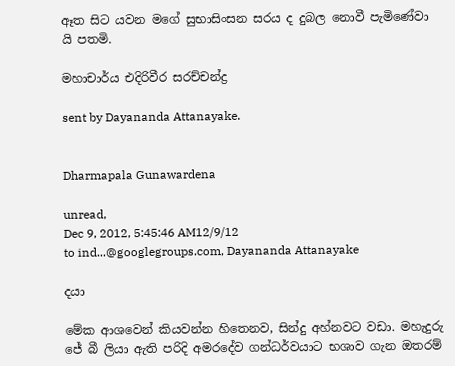ඈත සිට යවන මගේ සුභාසිංසන සරය ද දුබල නොවී පැමිණේවා යි පතමි.

මහාචාර්ය එදිරිවීර සරච්චන්ද්‍ර

sent by Dayananda Attanayake.


Dharmapala Gunawardena

unread,
Dec 9, 2012, 5:45:46 AM12/9/12
to ind...@googlegroups.com, Dayananda Attanayake

දයා

මේක ආශවෙන් කියවන්න හිතෙනව, සින්දු අහ්නවට වඩා. මහැදුරු ජේ බී ලියා ඇති පරිදි අමරදේව ගන්ධර්වයාට භශාව ගැන ඔතරම්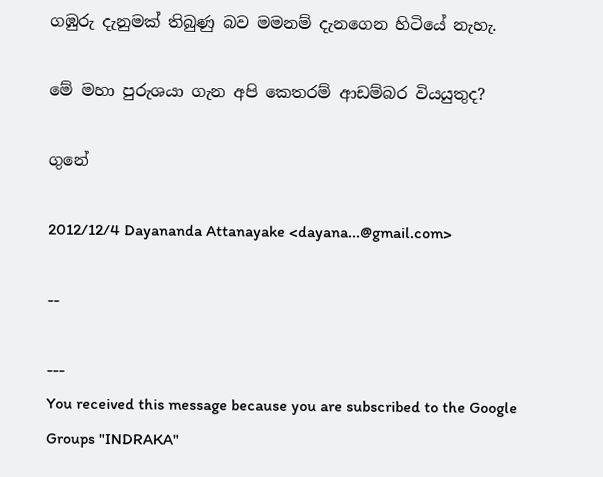ගඹුරු දැනුමක් තිබුණු බව මමනම් දැනගෙන හිටියේ නැහැ.

මේ මහා පුරුශයා ගැන අපි කෙතරම් ආඩම්බර වියයුතුද?

ගුනේ

2012/12/4 Dayananda Attanayake <dayana...@gmail.com>

--

---
You received this message because you are subscribed to the Google Groups "INDRAKA"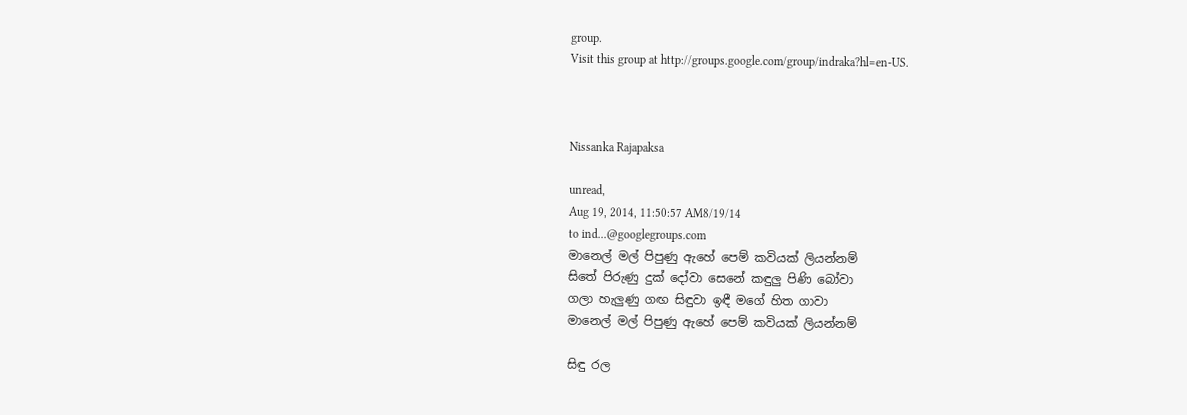group.
Visit this group at http://groups.google.com/group/indraka?hl=en-US.



Nissanka Rajapaksa

unread,
Aug 19, 2014, 11:50:57 AM8/19/14
to ind...@googlegroups.com
මානෙල් මල් පිපුණු ඇහේ පෙම් කවියක් ලියන්නම්
සිතේ පිරුණු දුක් දෝවා සෙනේ කඳුලු පිණි බෝවා
ගලා හැලුණු ගඟ සිඳුවා ඉඳී මගේ හිත ගාවා
මානෙල් මල් පිපුණු ඇහේ පෙම් කවියක් ලියන්නම්

සිඳු රල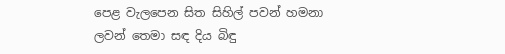පෙළ වැලපෙන සිත සිහිල් පවන් හමනා
ලවන් තෙමා සඳ දිය බිඳු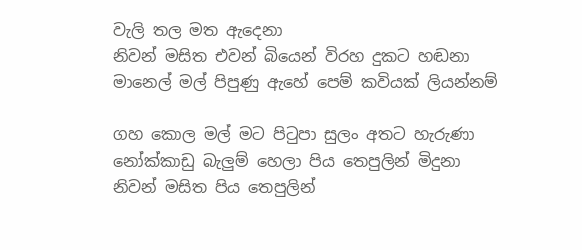වැලි තල මත ඇදෙනා
නිවන් මසිත එවන් බියෙන් විරහ දුකට හඬනා
මානෙල් මල් පිපුණු ඇහේ පෙම් කවියක් ලියන්නම්

ගහ කොල මල් මට පිටුපා සුලං අතට හැරුණා
නෝක්කාඩු බැලුම් හෙලා පිය තෙපුලින් මිදුනා
නිවන් මසිත පිය තෙපුලින්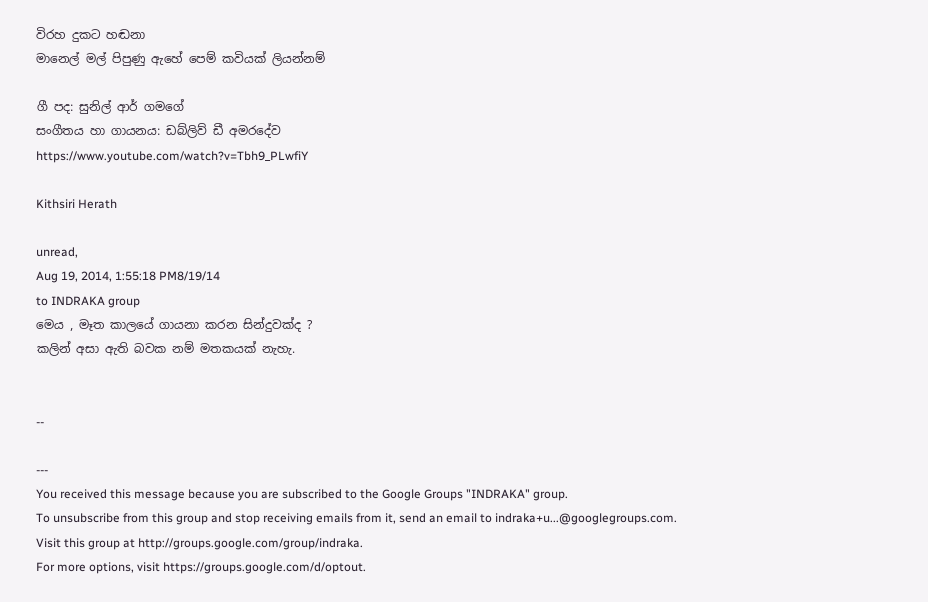විරහ දුකට හඬනා
මානෙල් මල් පිපුණු ඇහේ පෙම් කවියක් ලියන්නම්

ගී පද: සුනිල් ආර් ගමගේ
සංගීතය හා ගායනය: ඩබ්ලිව් ඩී අමරදේව
https://www.youtube.com/watch?v=Tbh9_PLwfiY

Kithsiri Herath

unread,
Aug 19, 2014, 1:55:18 PM8/19/14
to INDRAKA group
මෙය , මෑත කාලයේ ගායනා කරන සින්දුවක්ද ?
කලින් අසා ඇති බවක නම් මතකයක් නැහැ.


--

---
You received this message because you are subscribed to the Google Groups "INDRAKA" group.
To unsubscribe from this group and stop receiving emails from it, send an email to indraka+u...@googlegroups.com.
Visit this group at http://groups.google.com/group/indraka.
For more options, visit https://groups.google.com/d/optout.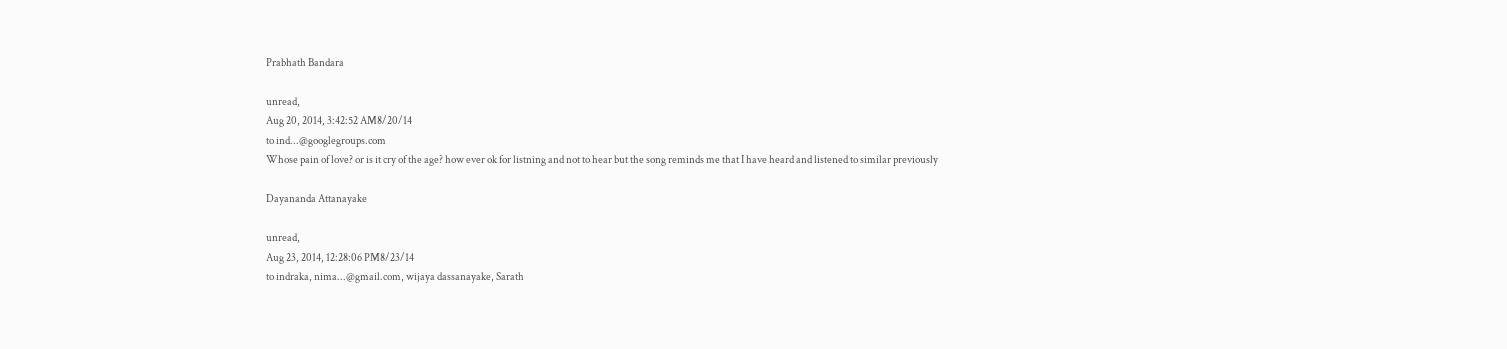Prabhath Bandara

unread,
Aug 20, 2014, 3:42:52 AM8/20/14
to ind...@googlegroups.com
Whose pain of love? or is it cry of the age? how ever ok for listning and not to hear but the song reminds me that I have heard and listened to similar previously

Dayananda Attanayake

unread,
Aug 23, 2014, 12:28:06 PM8/23/14
to indraka, nima...@gmail.com, wijaya dassanayake, Sarath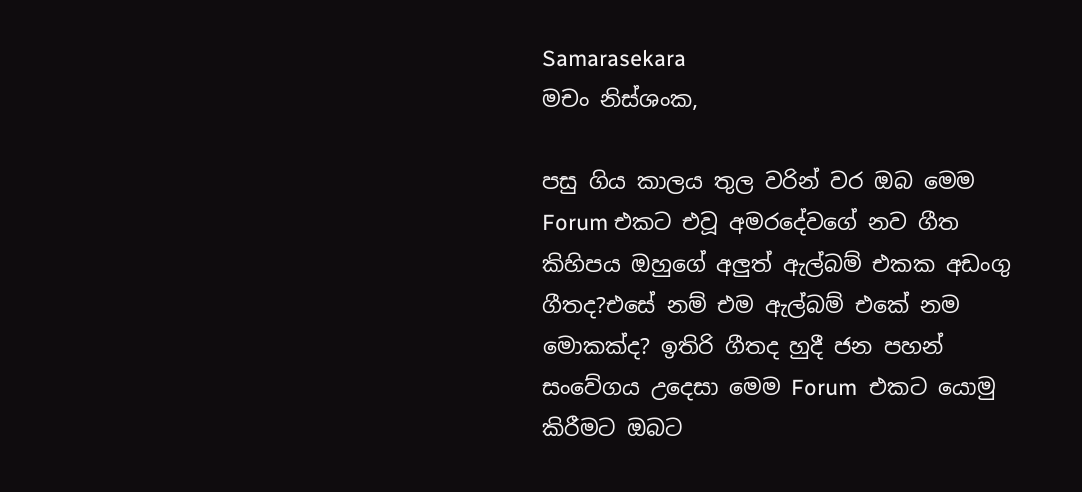Samarasekara
මචං නිස්ශංක,

පසු ගිය කාලය තුල වරින් වර ඔබ මෙම Forum එකට එවූ අමරදේවගේ නව ගීත කිහිපය ඔහුගේ අලුත් ඇල්බම් එකක අඩංගු ගීතද?එසේ නම් එම ඇල්බම් එකේ නම මොකක්ද? ඉතිරි ගීතද හුදී ජන පහන් සංවේගය උදෙසා මෙම Forum  එකට යොමු කිරීමට ඔබට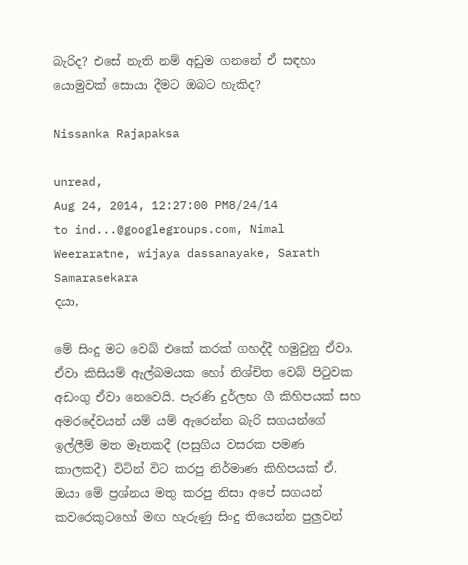බැරිද? එසේ නැති නම් අඩුම ගනනේ ඒ සඳහා යොමුවක් සොයා දීමට ඔබට හැකිද?

Nissanka Rajapaksa

unread,
Aug 24, 2014, 12:27:00 PM8/24/14
to ind...@googlegroups.com, Nimal Weeraratne, wijaya dassanayake, Sarath Samarasekara
දයා,

මේ සිංදු මට වෙබ් එකේ කරක් ගහද්දී හමුවුනු ඒවා. ඒවා කිසියම් ඇල්බමයක හෝ නිශ්චිත වෙබ් පිටුවක අඩංගු ඒවා නෙවෙයි. පැරණි දුර්ලභ ගී කිහිපයක් සහ අමරදේවයන් යම් යම් ඇරෙන්න බැරි සගයන්ගේ ඉල්ලීම් මත මෑතකදී (පසුගිය වසරක පමණ කාලකදී) විටින් විට කරපු නිර්මාණ කිහිපයක් ඒ. ඔයා මේ ප්‍රශ්නය මතු කරපු නිසා අපේ සගයන් කවරෙකුටහෝ මඟ හැරුණු සිංදු තියෙන්න පුලුවන්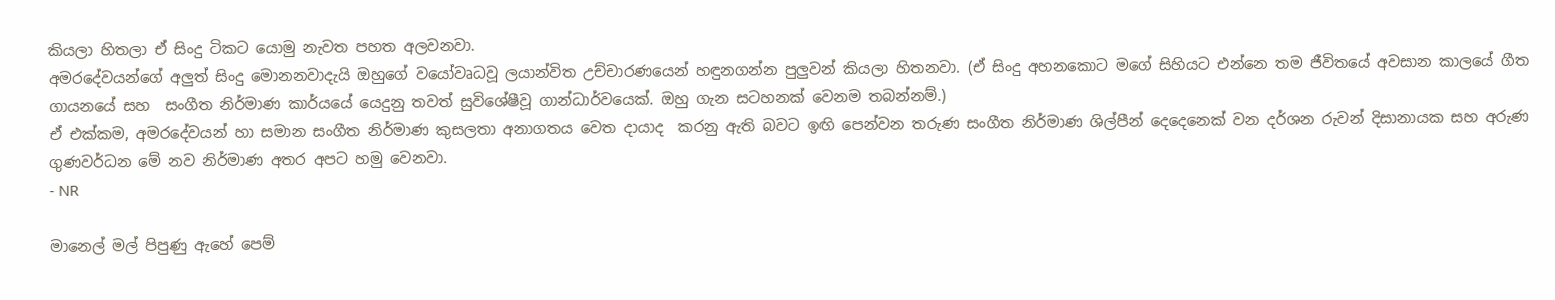කියලා හිතලා ඒ සිංදු ටිකට යොමු නැවත පහත අලවනවා.
අමරදේවයන්ගේ අලුත් සිංදු මොනනවාදැයි ඔහුගේ වයෝවෘධවූ ලයාන්විත උච්චාරණයෙන් හඳුනගන්න පුලුවන් කියලා හිතනවා. (ඒ සිංදු අහනකොට මගේ සිහියට එන්නෙ තම ජීවිතයේ අවසාන කාලයේ ගීත ගායනයේ සහ  සංගීත නිර්මාණ කාර්යයේ යෙදුනු තවත් සුවිශේෂීවූ ගාන්ධාර්වයෙක්. ඔහු ගැන සටහනක් වෙනම තබන්නම්.)
ඒ එක්කම, අමරදේවයන් හා සමාන සංගීත නිර්මාණ කුසලතා අනාගතය වෙත දායාද  කරනු ඇති බවට ඉඟි පෙන්වන තරුණ සංගීත නිර්මාණ ශිල්පීන් දෙදෙනෙක් වන දර්ශන රුවන් දිසානායක සහ අරුණ ගුණවර්ධන මේ නව නිර්මාණ අතර අපට හමු වෙනවා.
- NR

මානෙල් මල් පිපුණු ඇහේ පෙම්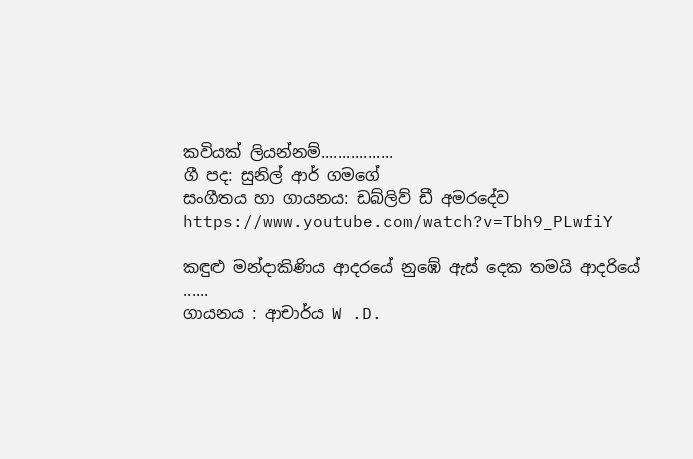කවියක් ලියන්නම්.................
ගී පද: සුනිල් ආර් ගමගේ
සංගීතය හා ගායනය: ඩබ්ලිව් ඩී අමරදේව
https://www.youtube.com/watch?v=Tbh9_PLwfiY

කඳුළු මන්දාකිණිය ආදරයේ නුඹේ ඇස් දෙක තමයි ආදරියේ ......
ගායනය : ආචාර්ය W .D.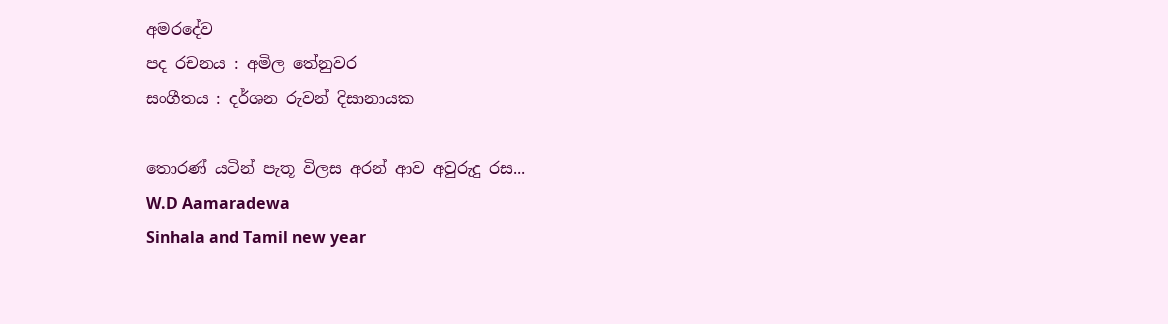අමරදේව
පද රචනය : අමිල තේනුවර
සංගීතය : දර්ශන රුවන් දිසානායක

තොරණ් යටින් පැතූ විලස අරන් ආව අවුරුදු රස...
W.D Aamaradewa
Sinhala and Tamil new year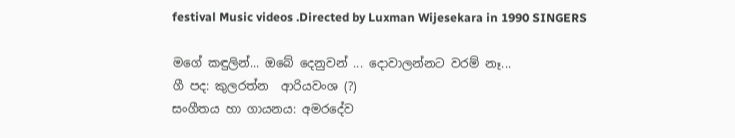festival Music videos .Directed by Luxman Wijesekara in 1990 SINGERS

මගේ කඳුලින්... ඔබේ දෙනුවන් ... දොවාලන්නට වරම් නෑ...
ගී පද: කුලරත්න  ආරියවංශ (?)
සංගීතය හා ගායනය: අමරදේව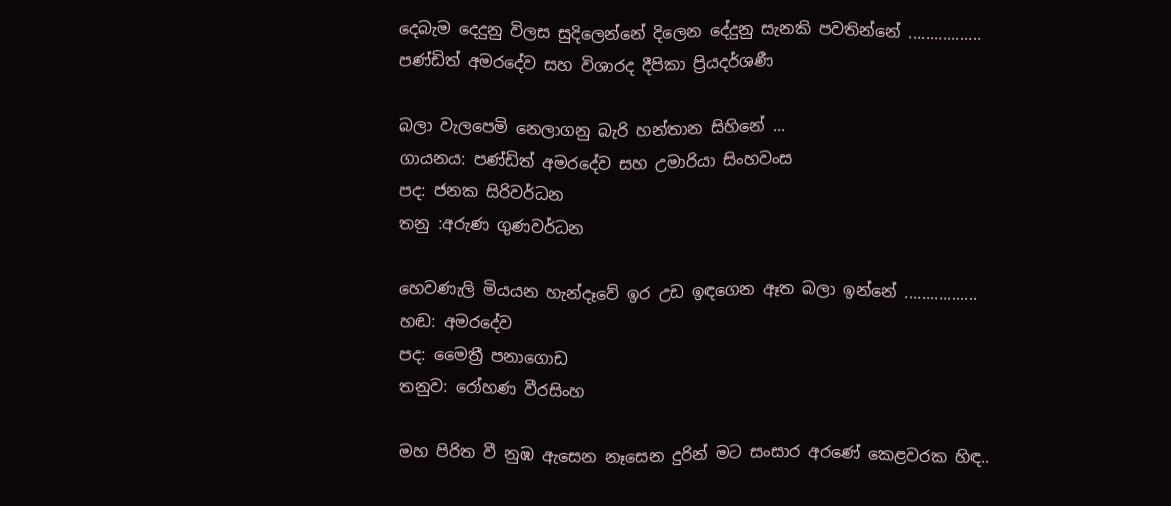දෙබැම දෙදුනු විලස සුදිලෙන්නේ දිලෙන දේදුනු සැනකි පවතින්නේ .................
පණ්ඩිත් අමරදේව සහ විශාරද දීපිකා ප්‍රියදර්ශණී

බලා වැලපෙමි නෙලාගනු බැරි හන්තාන සිහිනේ ...
ගායනය: පණ්ඩිත් අමරදේව සහ උමාරියා සිංහවංස
පද: ජනක සිරිවර්ධන
තනු :අරුණ ගුණවර්ධන

හෙවණැලි මියයන හැන්දෑවේ ඉර උඩ ඉඳගෙන ඈත බලා ඉන්නේ .................
හඬ: අමරදේව
පද: මෛත්‍රී පනාගොඩ
තනුව: රෝහණ වීරසිංහ

මහ පිරිත වී නුඹ ඇසෙන නෑසෙන දුරින් මට සංසාර අරණේ කෙළවරක හිඳ..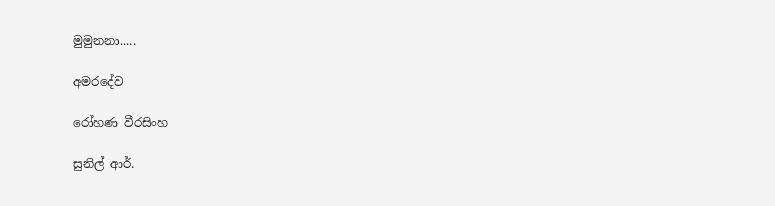මුමුනනා.....

අමරදේව

රෝහණ වීරසිංහ

සුනිල් ආර්.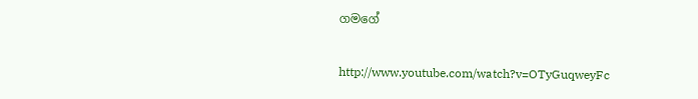ගමගේ

http://www.youtube.com/watch?v=OTyGuqweyFc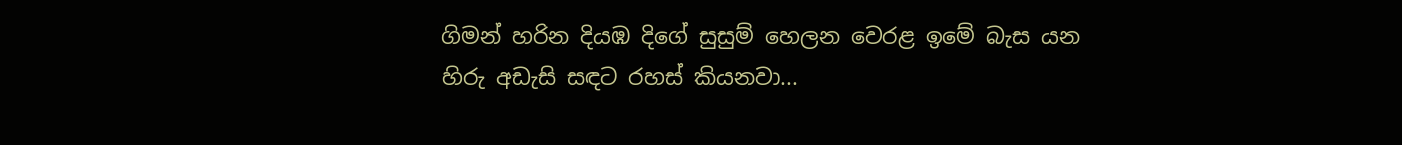ගිමන් හරින දියඹ දිගේ සුසුම් හෙලන වෙරළ ඉමේ බැස යන හිරු අඩැසි සඳට රහස් කියනවා...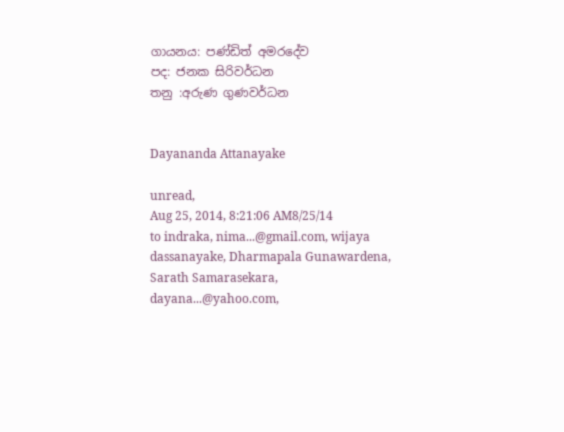ගායනය: පණ්ඩිත් අමරදේව
පද: ජනක සිරිවර්ධන
තනු :අරුණ ගුණවර්ධන


Dayananda Attanayake

unread,
Aug 25, 2014, 8:21:06 AM8/25/14
to indraka, nima...@gmail.com, wijaya dassanayake, Dharmapala Gunawardena, Sarath Samarasekara, dayana...@yahoo.com,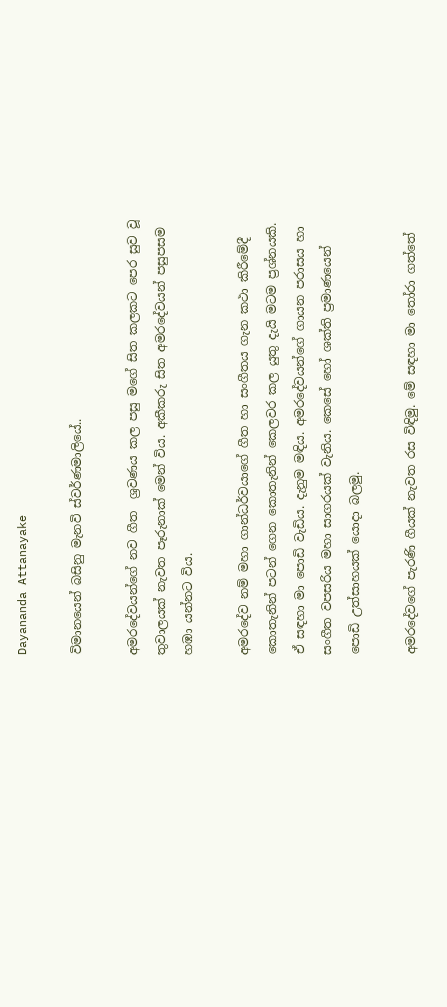Dayananda Attanayake

විමානයෙන් බසිනු මැනවි ස්වර්ණමාලියේ..

අමරදේවයන්ගේ නව ගීත  ශ්‍රවණය කල පසු මගේ සිත කලකට පෙර සුව වූ තුවාලයක් නැවත පෑරුනාක් මෙන් විය. අකීකරු සිත අමරදේවයන් පසුපසම හඹා යන්නට විය.

අමරදේව නම් මහා ගාන්ධර්වයාගේ ගීත හා සංගීතය ගැන කථා කිරීමේදී කොතැනින් පටන් ගෙන කොතැනින් කෙලවර කල යුතු දැයි මටම ප්‍රශ්නයකි. ඒ සඳහා මා පොඩි වැඩිය. දැනුම මඳිය. අමරදේවයන්ගේ ගායන පරාසය හා සංගීත වපසරිය මහා සාගරයක් වැනිය. කෙසේ හෝ ශක්ති ප්‍රමාණයෙන් පොඩි උත්සාහයක් යොදා බලමු.

අමරදේවගේ පැරණි ගීයක් නැවත රස විඳිමු. මේ සඳහා මා තෝරා ගත්තේ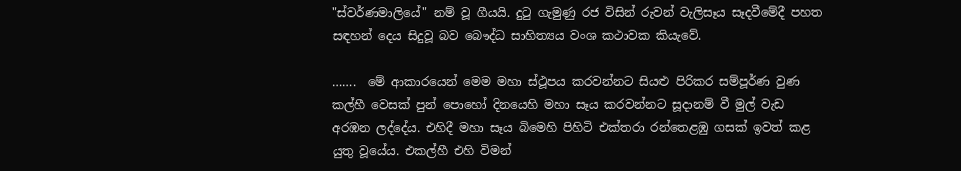"ස්වර්ණමාලියේ" නම් වූ ගීයයි. දුටු ගැමුණු රජ විසින් රුවන් වැලිසෑය සෑදවීමේදී පහත සඳහන් දෙය සිදුවූ බව බෞද්ධ සාහිත්‍යය වංශ කථාවක කියැවේ.

…….  මේ ආකාරයෙන් මෙම මහා ස්ථූපය කරවන්නට සියළු පිරිකර සම්පූර්ණ වුණ කල්හී වෙසක් පුන් පොහෝ දිනයෙහි මහා සෑය කරවන්නට සූදානම් වී මුල් වැඩ අරඹන ලද්දේය. එහිදී මහා සෑය බිමෙහි පිහිටි එක්තරා රන්තෙළඹු ගසක් ඉවත් කළ යුතු වූයේය. එකල්හී එහි විමන්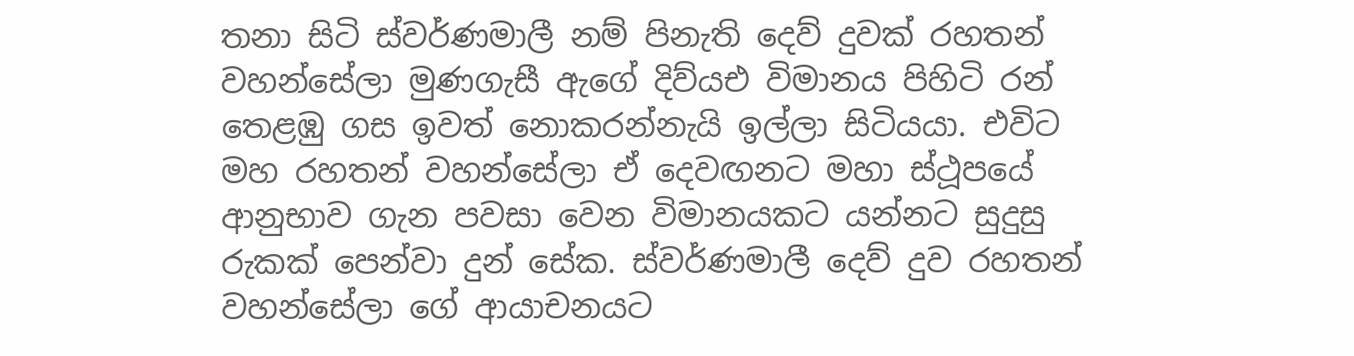තනා සිටි ස්වර්ණමාලී නම් පිනැති දෙව් දුවක් රහතන් වහන්සේලා මුණගැසී ඇගේ දිව්යඑ විමානය පිහිටි රන් තෙළඹු ගස ඉවත් නොකරන්නැයි ඉල්ලා සිටියයා. එවිට මහ රහතන් වහන්සේලා ඒ දෙවඟනට මහා ස්ථූපයේ ආනුභාව ගැන පවසා වෙන විමානයකට යන්නට සුදුසු රුකක් පෙන්වා දුන් සේක. ස්වර්ණමාලී දෙව් දුව රහතන් වහන්සේලා ගේ ආයාචනයට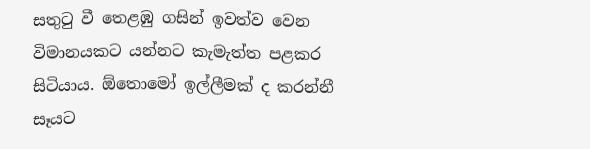සතුටු වී තෙළඹු ගසින් ඉවත්ව වෙන විමානයකට යන්නට කැමැත්ත පළකර සිටියාය. ඕතොමෝ ඉල්ලීමක් ද කරන්නී සෑයට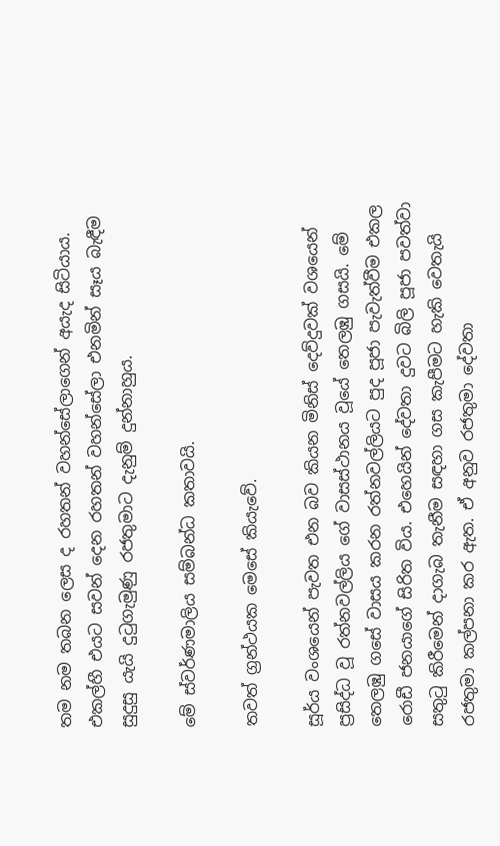තම නම තබන ලෙස ද රහතන් වහන්සේලාගෙන් අයැද සිටියාය. එකල්හී එයට සවන් දෙන රහතන් වහන්සේලා එනමින් සෑය බැඳීම සුදුසු යැයි දුටුගැමුණු රජතුමාට දැනුම් දුන්නාහුය.

මේ ස්වර්ණමාලිය සම්බන්ධ කතාවයි.

තවත් ග්‍රන්ථයක මෙසේ කියැවේ.

සූර්ය වංශයෙන් පැවත එන බව කියන මිනිස්‌ දෙව්දුවක්‌ වශයෙන් ප්‍රසිද්ධ වූ රත්නවල්ලිය ගේ වාසස්‌ථානය වූයේ තෙලඹු ගසයි. මේ තෙලඹු ගසේ වාසය කරන රත්නවල්ලියට පුද පූජා පැවැත්වීම එකල රොඩී ජනයාගේ සිරිත විය. එහෙයින් දේවතා දුවට බිලි පූජා පවත්වා සතුටු කිරීමෙන් දාගැබ තැනීම සඳහා ගස කැපීමට හැකි වෙතැයි රජතුමා කල්පනා කර ඇත. ඒ අනුව රජතුමා දේවතා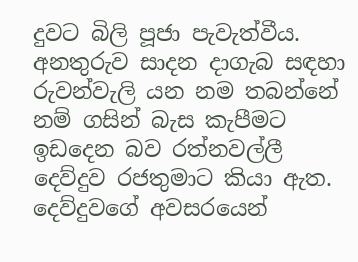දුවට බිලි පූජා පැවැත්වීය. අනතුරුව සාදන දාගැබ සඳහා රුවන්වැලි යන නම තබන්නේ නම් ගසින් බැස කැපීමට ඉඩදෙන බව රත්නවල්ලී දෙව්දුව රජතුමාට කියා ඇත. දෙව්දුවගේ අවසරයෙන්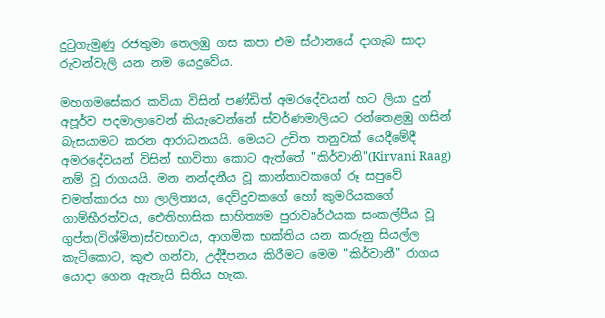දුටුගැමුණු රජතුමා තෙලඹු ගස කපා එම ස්‌ථානයේ දාගැබ සාදා රුවන්වැලි යන නම යෙදුවේය.

මහගමසේකර කවියා විසින් පණ්ඩිත් අමරදේවයන් හට ලියා දුන් අපූර්ව පදමාලාවෙන් කියැවෙන්නේ ස්වර්ණමාලියට රන්තෙළඹු ගසින් බැසයාමට කරන ආරාධනයයි. මෙයට උචිත තනුවක් යෙදීමේදී අමරදේවයන් විසින් භාවිතා කොට ඇත්තේ "කිර්වානි"(Kirvani Raag) නම් වූ රාගයයි. මන නන්දනීය වූ කාන්තාවකගේ රූ සපුවේ චමත්කාරය හා ලාලිත්‍යය, දෙව්දුවකගේ හෝ කුමරියකගේ ගාම්භීරත්වය, ඓතිහාසික සාහිත්‍යම පුරාවෘර්ථයක සංකල්පීය වූ ගුප්ත(විශ්මිත)ස්වභාවය, ආගමික භක්තිය යන කරුනු සියල්ල කැටිකොට, කුළු ගන්වා, උද්දීපනය කිරීමට මෙම "කිර්වානී" රාගය යොදා ගෙන ඇතැයි සිතිය හැක.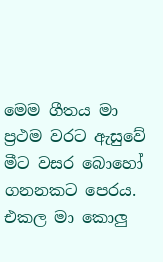මෙම ගීතය මා ප්‍රථම වරට ඇසුවේ මීට වසර බොහෝ ගනනකට පෙරය. එකල මා කොලු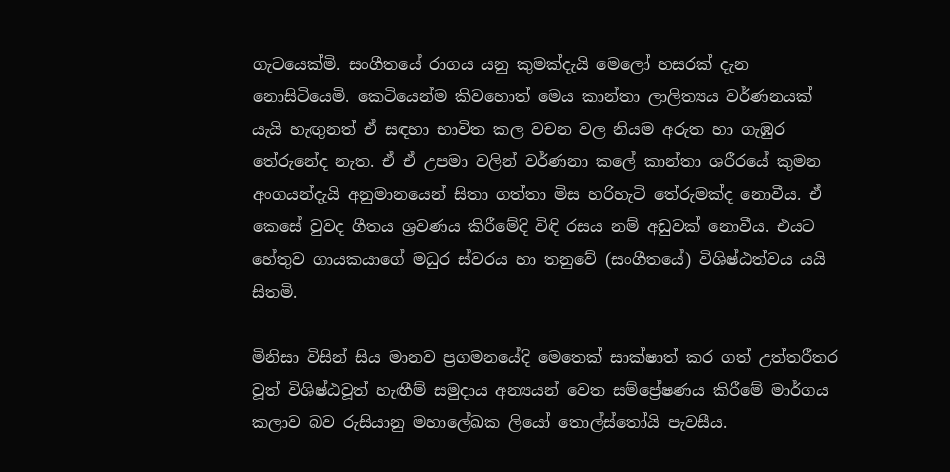ගැටයෙක්මි. සංගීතයේ රාගය යනු කුමක්දැයි මෙලෝ හසරක් දැන නොසිටියෙමි. කෙටියෙන්ම කිවහොත් මෙය කාන්තා ලාලිත්‍යය වර්ණනයක් යැයි හැඟුනත් ඒ සඳහා භාවිත කල වචන වල නියම අරුත හා ගැඹුර තේරුනේද නැත. ඒ ඒ උපමා වලින් වර්ණනා කලේ කාන්තා ශරීරයේ කුමන අංගයන්දැයි අනුමානයෙන් සිතා ගත්තා මිස හරිහැටි තේරුමක්ද නොවීය. ඒ කෙසේ වුවද ගීතය ශ්‍රවණය කිරීමේදි විඳි රසය නම් අඩුවක් නොවීය. එයට හේතුව ගායකයාගේ මධුර ස්වරය හා තනුවේ (සංගීතයේ) විශිෂ්ඨත්වය යයි සිතමි.

මිනිසා විසින් සිය මානව ප්‍රගමනයේදි මෙතෙක් සාක්ෂාත් කර ගත් උත්තරීතර වූත් විශිෂ්ඨවූත් හැඟීම් සමුදාය අන්‍යයන් වෙත සම්ප්‍රේෂණය කිරීමේ මාර්ගය කලාව බව රුසියානු මහාලේඛක ලියෝ තොල්ස්තෝයි පැවසීය.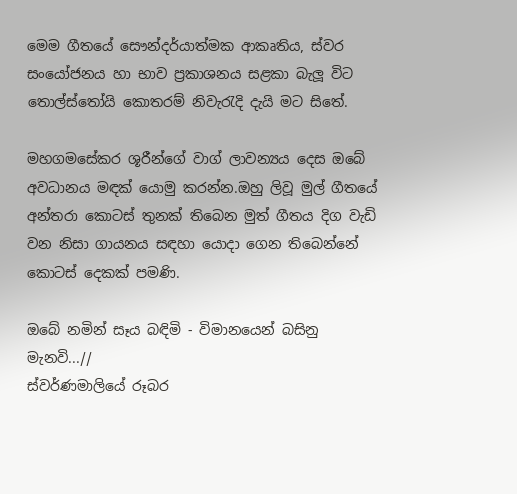මෙම ගීතයේ සෞන්දර්යාත්මක ආකෘතිය, ස්වර සංයෝජනය හා භාව ප්‍රකාශනය සළකා බැලූ විට තොල්ස්තෝයි කොතරම් නිවැරැදි දැයි මට සිතේ.

මහගමසේකර ශූරීන්ගේ වාග් ලාවන්‍යය දෙස ඔබේ අවධානය මඳක් යොමු කරන්න.ඔහු ලිවූ මුල් ගීතයේ අන්තරා කොටස් තුනක් තිබෙන මුත් ගීතය දිග වැඩි වන නිසා ගායනය සඳහා යොදා ගෙන තිබෙන්නේ කොටස් දෙකක් පමණි.

ඔබේ නමින් සෑය බඳිමි - විමානයෙන් බසිනු මැනවි...//
ස්වර්ණමාලියේ රූබර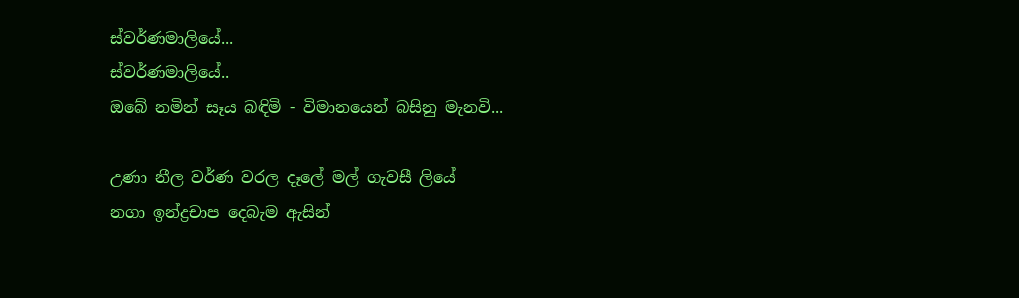ස්වර්ණමාලියේ...
ස්වර්ණමාලියේ..
ඔබේ නමින් සෑය බඳිමි - විමානයෙන් බසිනු මැනවි...

උණා නීල වර්ණ වරල දෑලේ මල් ගැවසී ලියේ
නගා ඉන්ද්‍රචාප දෙබැම ඇසින්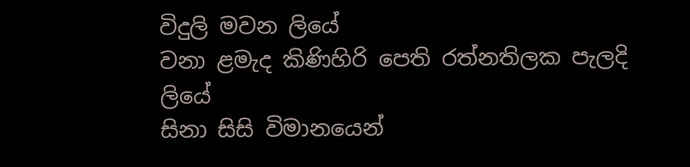විදුලි මවන ලියේ
වනා ළමැද කිණිහිරි පෙති රත්නතිලක පැලදි ලියේ
සිනා සිසි විමානයෙන්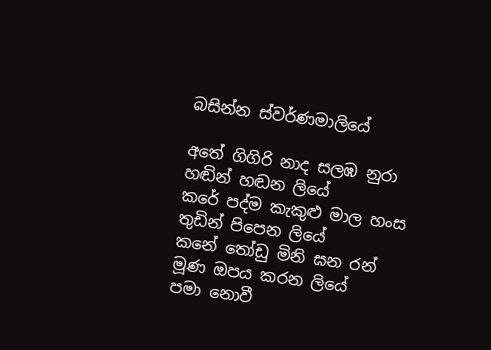බසින්න ස්වර්ණමාලියේ

අතේ ගිගිරි නාද සලඹ නුරා හඬින් හඬන ලියේ
කරේ පද්ම කැකුළු මාල හංස තුඩින් පිපෙන ලියේ
කනේ තෝඩු මිනි ඝන රන් මූණ ‍ඔපය කරන ලියේ
පමා නොවී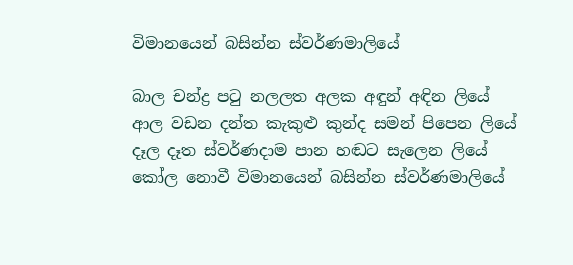විමානයෙන් බසින්න ස්වර්ණමාලියේ

බාල චන්ද්‍ර පටු නලලත අලක අඳුන් අඳින ලියේ
ආල වඩන දන්ත කැකුළු කුන්ද සමන් පිපෙන ලියේ
දෑල දෑත ස්වර්ණදාම පාන හඬට සැලෙන ලියේ
කෝල නොවී විමානයෙන් බසින්න ස්වර්ණමාලියේ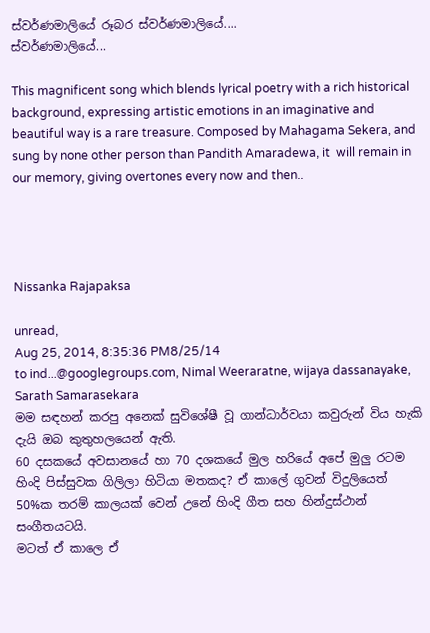ස්වර්ණමාලියේ රූබර ස්වර්ණමාලියේ....
ස්වර්ණමාලියේ...

This magnificent song which blends lyrical poetry with a rich historical background, expressing artistic emotions in an imaginative and beautiful way is a rare treasure. Composed by Mahagama Sekera, and sung by none other person than Pandith Amaradewa, it  will remain in our memory, giving overtones every now and then..




Nissanka Rajapaksa

unread,
Aug 25, 2014, 8:35:36 PM8/25/14
to ind...@googlegroups.com, Nimal Weeraratne, wijaya dassanayake, Sarath Samarasekara
මම සඳහන් කරපු අනෙක් සුවිශේෂී වූ ගාන්ධාර්වයා කවුරුන් විය හැකි දැයි ඔබ කුතුහලයෙන් ඇති.
60 දසකයේ අවසානයේ හා 70 දශකයේ මුල හරියේ අපේ මුලු රටම හිංදි පිස්සුවක ගිලිලා හිටියා මතකද? ඒ කාලේ ගුවන් විදුලියෙත් 50%ක තරම් කාලයක් වෙන් උනේ හිංදි ගීත සහ හින්දුස්ථාන් සංගීතයටයි.
මටත් ඒ කාලෙ ඒ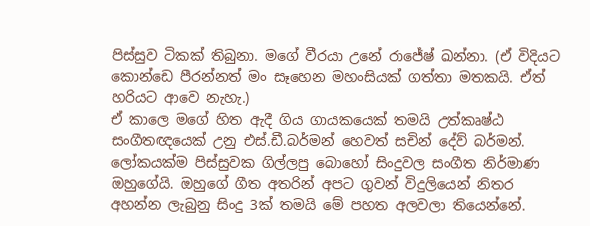පිස්සුව ටිකක් තිබුනා. මගේ වීරයා උනේ රාජේෂ් ඛන්නා. (ඒ විදියට කොන්ඩෙ පීරන්නත් මං සෑහෙන මහංසියක් ගත්තා මතකයි. ඒත් හරියට ආවෙ නැහැ.)
ඒ කාලෙ මගේ හිත ඇදී ගිය ගායකයෙක් තමයි උත්කෘෂ්ඨ සංගීතඥයෙක් උනු එස්.ඩී.බර්මන් හෙවත් සචින් දේව් බර්මන්. ලෝකයක්ම පිස්සුවක ගිල්ලපු බොහෝ සිංදුවල සංගීත නිර්මාණ ඔහුගේයි. ඔහුගේ ගීත අතරින් අපට ගුවන් විදුලියෙන් නිතර අහන්න ලැබුනු සිංදු 3ක් තමයි මේ පහත අලවලා තියෙන්නේ.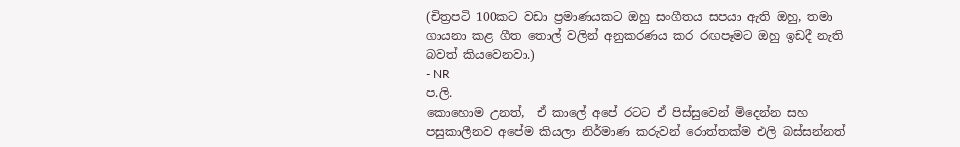(චිත්‍රපටි 100කට වඩා ප්‍රමාණයකට ඔහු සංගීතය සපයා ඇති ඔහු, තමා ගායනා කළ ගීත තොල් වලින් අනුකරණය කර රඟපෑමට ඔහු ඉඩදී නැති බවත් කියවෙනවා.)
- NR
ප.ලි.
කොහොම උනත්,  ඒ කාලේ අපේ රටට ඒ පිස්සුවෙන් මිදෙන්න සහ පසුකාලීනව අපේම කියලා නිර්මාණ කරුවන් රොත්තක්ම එලි බස්සන්නත්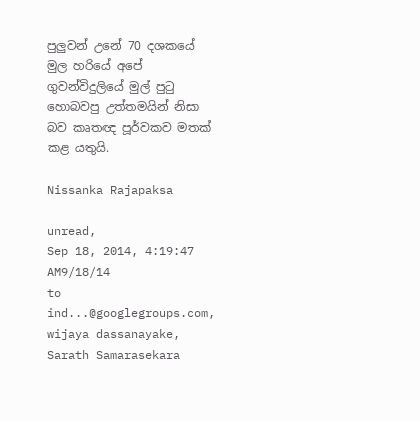පුලුවන් උනේ 70 දශකයේ මුල හරියේ අපේ ගුවන්විදුලියේ මුල් පුටු හොබවපු උත්තමයින් නිසා බව කෘතඥ පූර්වකව මතක් කළ යතුයි.

Nissanka Rajapaksa

unread,
Sep 18, 2014, 4:19:47 AM9/18/14
to ind...@googlegroups.com, wijaya dassanayake, Sarath Samarasekara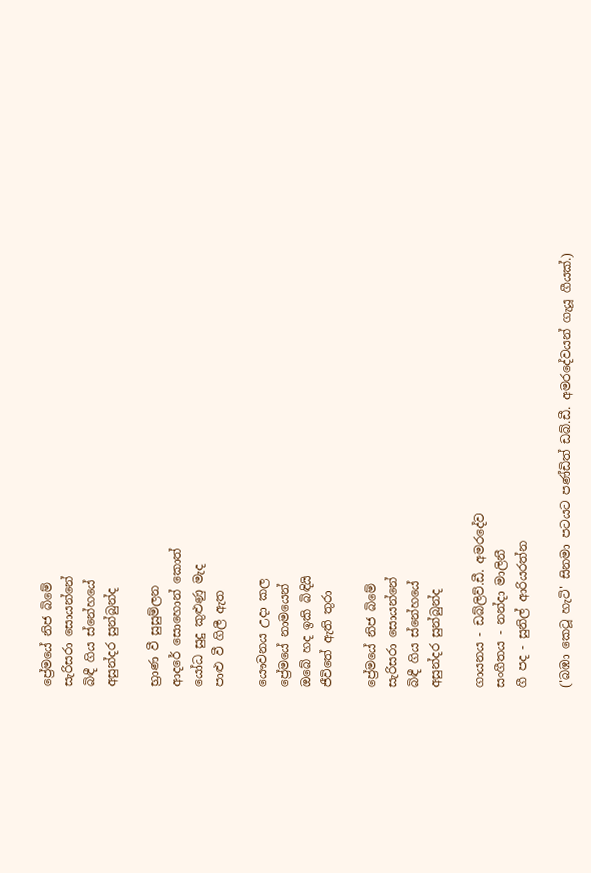ප්‍රේමයේ නිජ බිමේ
සැරිසරා සොයන්නේ
බිඳී ගිය ස්නේහයේ
අසුන්දර සුන්බුන්ද

භ්‍රාණ වී සුසුම්ලන
ආදරේ සොහොන් කොත්
යෝධ සුදු කුළුණු මැද
පාළු වී ගිලී ඇත

යෞවනය උදා කල
ප්‍රේමයේ නාමයෙන්
ඔබේ හද ඉකි බිඳියි
ජීවිතේ ඇති තුරා

ප්‍රේමයේ නිජ බිමේ
සැරිසරා සොයන්නේ
බිඳී ගිය ස්නේහයේ
අසුන්දර සුන්බුන්ද

ගායනය - ඩබ්ලිව්.ඩී. අමරදේව
සංගීතය - නන්දා මාලිනී
ගී පද - සුනිල් ආරියරත්න

('බඹා කෙටූ හැටි' සිනමා පටයට පණ්ඩිත් ඩබ්.ඩී. අමරදේවයන් ගැයූ ගීයක්.)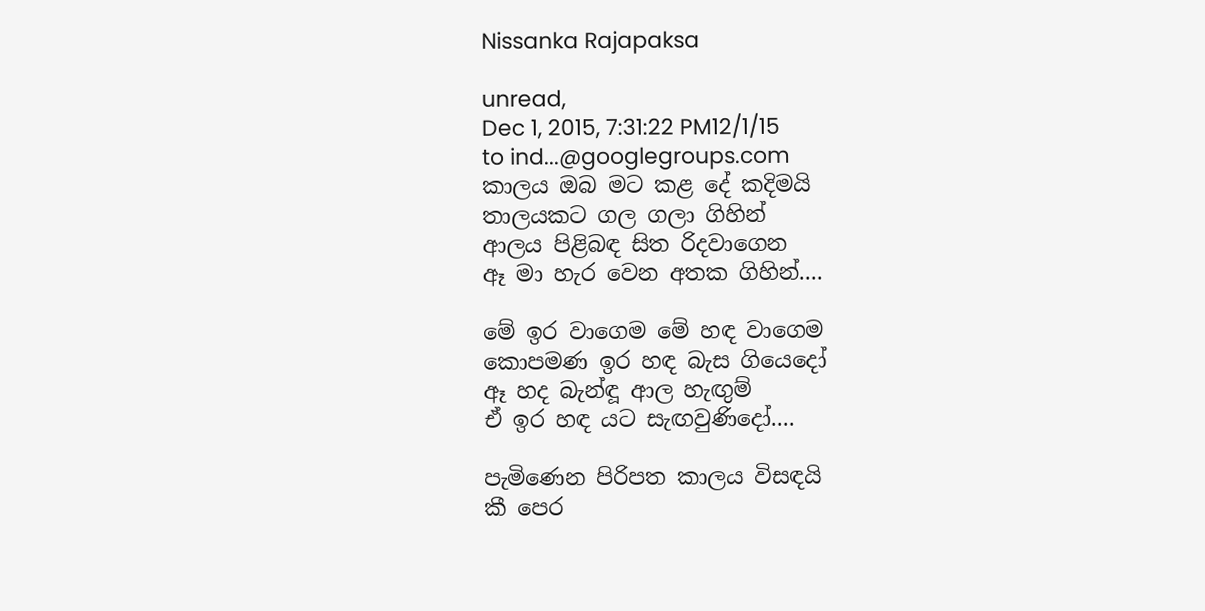Nissanka Rajapaksa

unread,
Dec 1, 2015, 7:31:22 PM12/1/15
to ind...@googlegroups.com
කාලය ඔබ මට කළ දේ කදිමයි
තාලයකට ගල ගලා ගිහින්
ආලය පිළිබඳ සිත රිදවාගෙන
ඈ මා හැර වෙන අතක ගිහින්....

මේ ඉර වාගෙම මේ හඳ වාගෙම
කොපමණ ඉර හඳ බැස ගියෙදෝ
ඈ හද බැන්ඳූ ආල හැඟුම්
ඒ ඉර හඳ යට සැඟවුණිදෝ....

පැමිණෙන පිරිපත කාලය විසඳයි
කී පෙර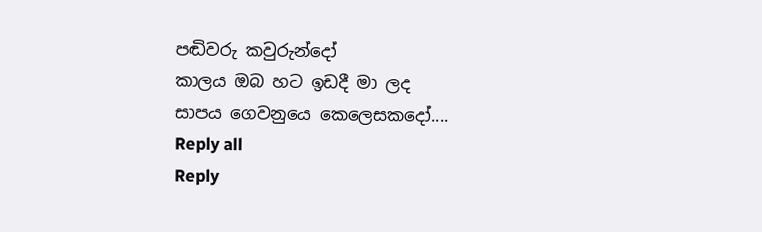පඬිවරු කවුරුන්දෝ
කාලය ඔබ හට ඉඩදී මා ලද
සාපය ගෙවනුයෙ කෙලෙසකදෝ....
Reply all
Reply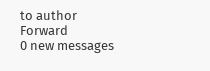to author
Forward
0 new messages